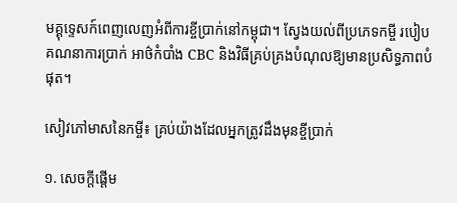មគ្គុទ្ទេសក៍ពេញលេញអំពីការខ្ចីប្រាក់នៅកម្ពុជា។ ស្វែងយល់ពីប្រភេទកម្ចី របៀបគណនាការប្រាក់ អាថ៌កំបាំង CBC និងវិធីគ្រប់គ្រងបំណុលឱ្យមានប្រសិទ្ធភាពបំផុត។

សៀវភៅមាសនៃកម្ចី៖ គ្រប់យ៉ាងដែលអ្នកត្រូវដឹងមុនខ្ចីប្រាក់

១. សេចក្តីផ្តើម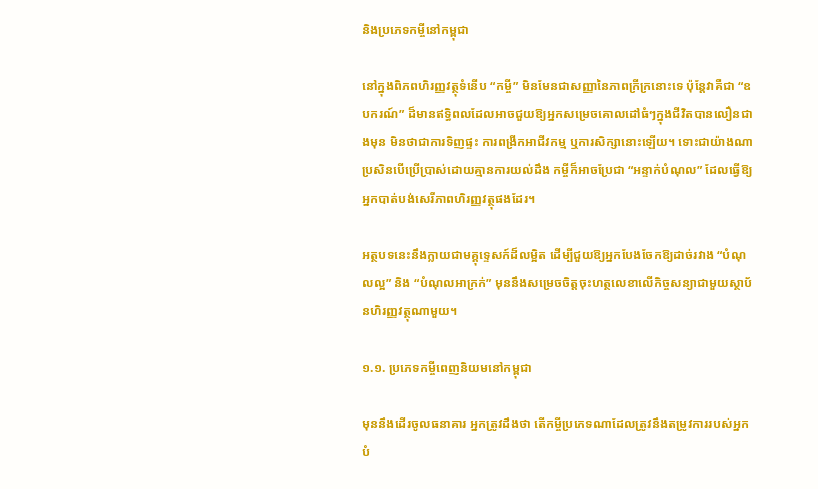និងប្រភេទកម្ចីនៅកម្ពុជា

នៅក្នុងពិភពហិរញ្ញវត្ថុទំនើប “កម្ចី” មិនមែនជាសញ្ញានៃភាពក្រីក្រនោះទេ ប៉ុន្តែវាគឺជា “ឧបករណ៍” ដ៏មានឥទ្ធិពលដែលអាចជួយឱ្យអ្នកសម្រេចគោលដៅធំៗក្នុងជីវិតបានលឿនជាងមុន មិនថាជាការទិញផ្ទះ ការពង្រីកអាជីវកម្ម ឬការសិក្សានោះឡើយ។ ទោះជាយ៉ាងណា ប្រសិនបើប្រើប្រាស់ដោយគ្មានការយល់ដឹង កម្ចីក៏អាចប្រែជា “អន្ទាក់បំណុល” ដែលធ្វើឱ្យអ្នកបាត់បង់សេរីភាពហិរញ្ញវត្ថុផងដែរ។

អត្ថបទនេះនឹងក្លាយជាមគ្គុទ្ទេសក៍ដ៏លម្អិត ដើម្បីជួយឱ្យអ្នកបែងចែកឱ្យដាច់រវាង “បំណុលល្អ” និង “បំណុលអាក្រក់” មុននឹងសម្រេចចិត្តចុះហត្ថលេខាលើកិច្ចសន្យាជាមួយស្ថាប័នហិរញ្ញវត្ថុណាមួយ។

១.១. ប្រភេទកម្ចីពេញនិយមនៅកម្ពុជា

មុននឹងដើរចូលធនាគារ អ្នកត្រូវដឹងថា តើកម្ចីប្រភេទណាដែលត្រូវនឹងតម្រូវការរបស់អ្នកបំ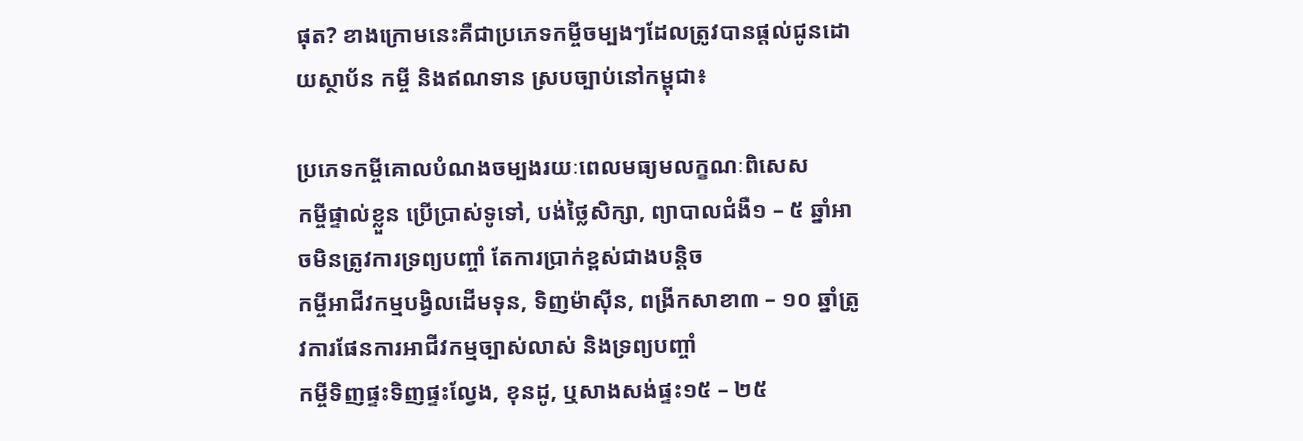ផុត? ខាងក្រោមនេះគឺជាប្រភេទកម្ចីចម្បងៗដែលត្រូវបានផ្តល់ជូនដោយស្ថាប័ន កម្ចី និងឥណទាន ស្របច្បាប់នៅកម្ពុជា៖

ប្រភេទកម្ចីគោលបំណងចម្បងរយៈពេលមធ្យមលក្ខណៈពិសេស
កម្ចីផ្ទាល់ខ្លួន ប្រើប្រាស់ទូទៅ, បង់ថ្លៃសិក្សា, ព្យាបាលជំងឺ១ – ៥ ឆ្នាំអាចមិនត្រូវការទ្រព្យបញ្ចាំ តែការប្រាក់ខ្ពស់ជាងបន្តិច
កម្ចីអាជីវកម្មបង្វិលដើមទុន, ទិញម៉ាស៊ីន, ពង្រីកសាខា៣ – ១០ ឆ្នាំត្រូវការផែនការអាជីវកម្មច្បាស់លាស់ និងទ្រព្យបញ្ចាំ
កម្ចីទិញផ្ទះទិញផ្ទះល្វែង, ខុនដូ, ឬសាងសង់ផ្ទះ១៥ – ២៥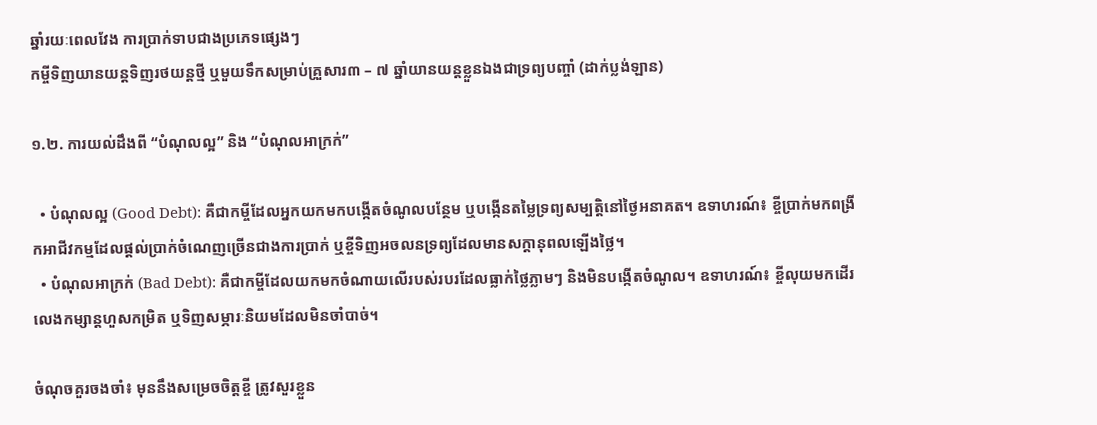ឆ្នាំរយៈពេលវែង ការប្រាក់ទាបជាងប្រភេទផ្សេងៗ
កម្ចីទិញយានយន្តទិញរថយន្តថ្មី ឬមួយទឹកសម្រាប់គ្រួសារ៣ – ៧ ឆ្នាំយានយន្តខ្លួនឯងជាទ្រព្យបញ្ចាំ (ដាក់ប្លង់ឡាន)

១.២. ការយល់ដឹងពី “បំណុលល្អ” និង “បំណុលអាក្រក់”

  • បំណុលល្អ (Good Debt): គឺជាកម្ចីដែលអ្នកយកមកបង្កើតចំណូលបន្ថែម ឬបង្កើនតម្លៃទ្រព្យសម្បត្តិនៅថ្ងៃអនាគត។ ឧទាហរណ៍៖ ខ្ចីប្រាក់មកពង្រីកអាជីវកម្មដែលផ្តល់ប្រាក់ចំណេញច្រើនជាងការប្រាក់ ឬខ្ចីទិញអចលនទ្រព្យដែលមានសក្តានុពលឡើងថ្លៃ។
  • បំណុលអាក្រក់ (Bad Debt): គឺជាកម្ចីដែលយកមកចំណាយលើរបស់របរដែលធ្លាក់ថ្លៃភ្លាមៗ និងមិនបង្កើតចំណូល។ ឧទាហរណ៍៖ ខ្ចីលុយមកដើរលេងកម្សាន្តហួសកម្រិត ឬទិញសម្ភារៈនិយមដែលមិនចាំបាច់។

ចំណុចគួរចងចាំ៖ មុននឹងសម្រេចចិត្តខ្ចី ត្រូវសួរខ្លួន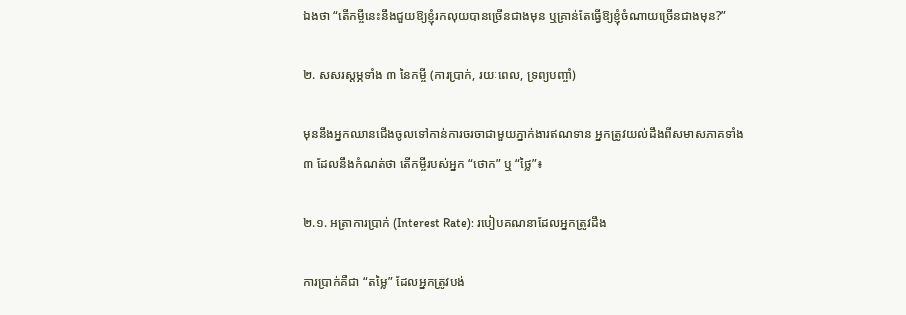ឯងថា “តើកម្ចីនេះនឹងជួយឱ្យខ្ញុំរកលុយបានច្រើនជាងមុន ឬគ្រាន់តែធ្វើឱ្យខ្ញុំចំណាយច្រើនជាងមុន?”

២. សសរស្តម្ភទាំង ៣ នៃកម្ចី (ការប្រាក់, រយៈពេល, ទ្រព្យបញ្ចាំ)

មុននឹងអ្នកឈានជើងចូលទៅកាន់ការចរចាជាមួយភ្នាក់ងារឥណទាន អ្នកត្រូវយល់ដឹងពីសមាសភាគទាំង ៣ ដែលនឹងកំណត់ថា តើកម្ចីរបស់អ្នក “ថោក” ឬ “ថ្លៃ”៖

២.១. អត្រាការប្រាក់ (Interest Rate): របៀបគណនាដែលអ្នកត្រូវដឹង

ការប្រាក់គឺជា “តម្លៃ” ដែលអ្នកត្រូវបង់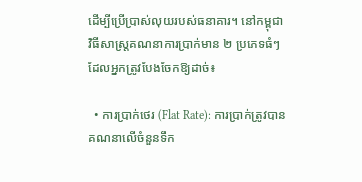ដើម្បីប្រើប្រាស់លុយរបស់ធនាគារ។ នៅកម្ពុជា វិធីសាស្ត្រគណនាការប្រាក់មាន ២ ប្រភេទធំៗដែលអ្នកត្រូវបែងចែកឱ្យដាច់៖

  • ការប្រាក់ថេរ (Flat Rate): ការប្រាក់ត្រូវបានគណនាលើចំនួនទឹក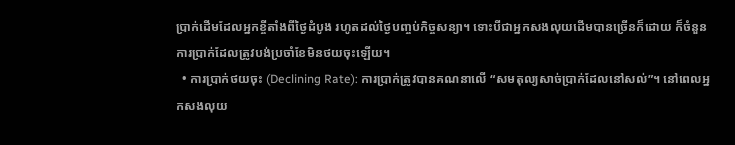ប្រាក់ដើមដែលអ្នកខ្ចីតាំងពីថ្ងៃដំបូង រហូតដល់ថ្ងៃបញ្ចប់កិច្ចសន្យា។ ទោះបីជាអ្នកសងលុយដើមបានច្រើនក៏ដោយ ក៏ចំនួនការប្រាក់ដែលត្រូវបង់ប្រចាំខែមិនថយចុះឡើយ។
  • ការប្រាក់ថយចុះ (Declining Rate): ការប្រាក់ត្រូវបានគណនាលើ “សមតុល្យសាច់ប្រាក់ដែលនៅសល់”។ នៅពេលអ្នកសងលុយ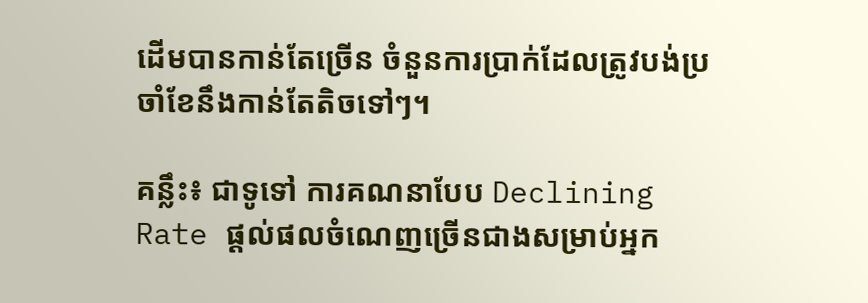ដើមបានកាន់តែច្រើន ចំនួនការប្រាក់ដែលត្រូវបង់ប្រចាំខែនឹងកាន់តែតិចទៅៗ។

គន្លឹះ៖ ជាទូទៅ ការគណនាបែប Declining Rate ផ្តល់ផលចំណេញច្រើនជាងសម្រាប់អ្នក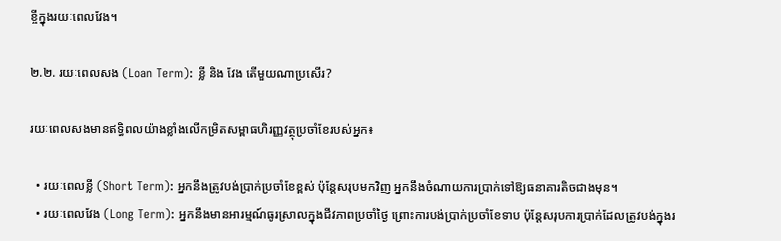ខ្ចីក្នុងរយៈពេលវែង។

២.២. រយៈពេលសង (Loan Term): ខ្លី និង វែង តើមួយណាប្រសើរ?

រយៈពេលសងមានឥទ្ធិពលយ៉ាងខ្លាំងលើកម្រិតសម្ពាធហិរញ្ញវត្ថុប្រចាំខែរបស់អ្នក៖

  • រយៈពេលខ្លី (Short Term): អ្នកនឹងត្រូវបង់ប្រាក់ប្រចាំខែខ្ពស់ ប៉ុន្តែសរុបមកវិញ អ្នកនឹងចំណាយការប្រាក់ទៅឱ្យធនាគារតិចជាងមុន។
  • រយៈពេលវែង (Long Term): អ្នកនឹងមានអារម្មណ៍ធូរស្រាលក្នុងជីវភាពប្រចាំថ្ងៃ ព្រោះការបង់ប្រាក់ប្រចាំខែទាប ប៉ុន្តែសរុបការប្រាក់ដែលត្រូវបង់ក្នុងរ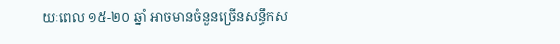យៈពេល ១៥-២០ ឆ្នាំ អាចមានចំនួនច្រើនសន្ធឹកស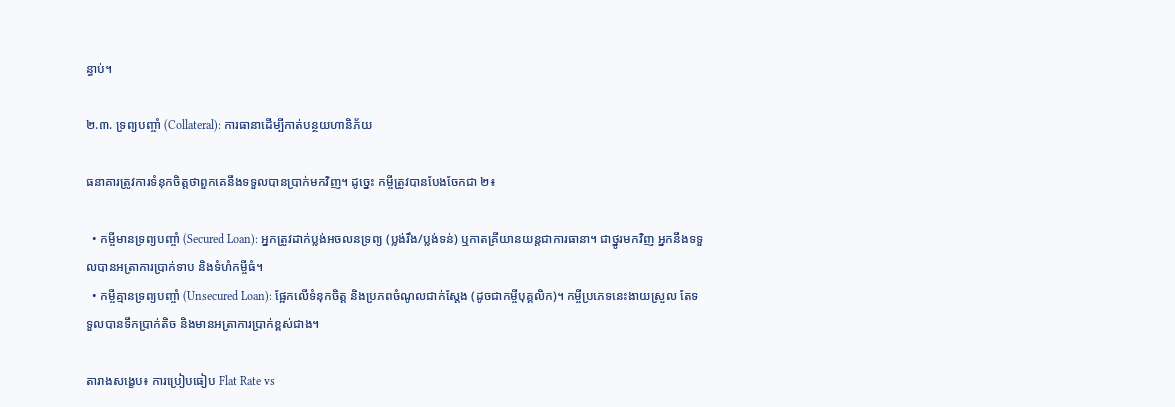ន្ធាប់។

២.៣. ទ្រព្យបញ្ចាំ (Collateral): ការធានាដើម្បីកាត់បន្ថយហានិភ័យ

ធនាគារត្រូវការទំនុកចិត្តថាពួកគេនឹងទទួលបានប្រាក់មកវិញ។ ដូច្នេះ កម្ចីត្រូវបានបែងចែកជា ២៖

  • កម្ចីមានទ្រព្យបញ្ចាំ (Secured Loan): អ្នកត្រូវដាក់ប្លង់អចលនទ្រព្យ (ប្លង់រឹង/ប្លង់ទន់) ឬកាតគ្រីយានយន្តជាការធានា។ ជាថ្នូរមកវិញ អ្នកនឹងទទួលបានអត្រាការប្រាក់ទាប និងទំហំកម្ចីធំ។
  • កម្ចីគ្មានទ្រព្យបញ្ចាំ (Unsecured Loan): ផ្អែកលើទំនុកចិត្ត និងប្រភពចំណូលជាក់ស្តែង (ដូចជាកម្ចីបុគ្គលិក)។ កម្ចីប្រភេទនេះងាយស្រួល តែទទួលបានទឹកប្រាក់តិច និងមានអត្រាការប្រាក់ខ្ពស់ជាង។

តារាងសង្ខេប៖ ការប្រៀបធៀប Flat Rate vs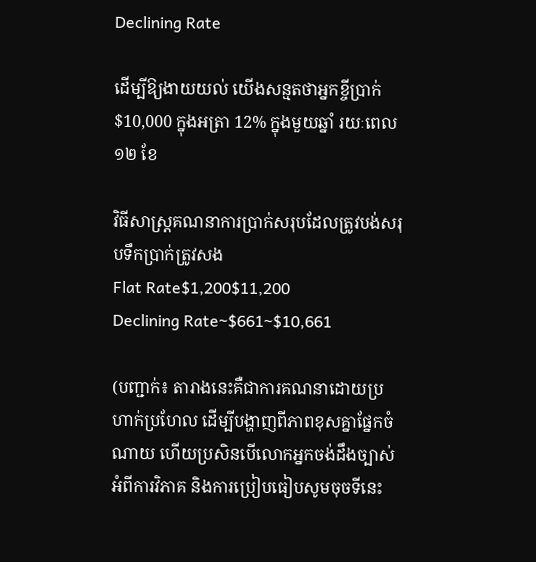Declining Rate

ដើម្បីឱ្យងាយយល់ យើងសន្មតថាអ្នកខ្ចីប្រាក់ $10,000 ក្នុងអត្រា 12% ក្នុងមួយឆ្នាំ រយៈពេល ១២ ខែ

វិធីសាស្ត្រគណនាការប្រាក់សរុបដែលត្រូវបង់សរុបទឹកប្រាក់ត្រូវសង
Flat Rate$1,200$11,200
Declining Rate~$661~$10,661

(បញ្ជាក់៖ តារាងនេះគឺជាការគណនាដោយប្រហាក់ប្រហែល ដើម្បីបង្ហាញពីភាពខុសគ្នាផ្នែកចំណាយ ហើយប្រសិនបើលោកអ្នកចង់ដឹងច្បាស់អំពីការវិភាគ និងការប្រៀបធៀបសូមចុចទីនេះ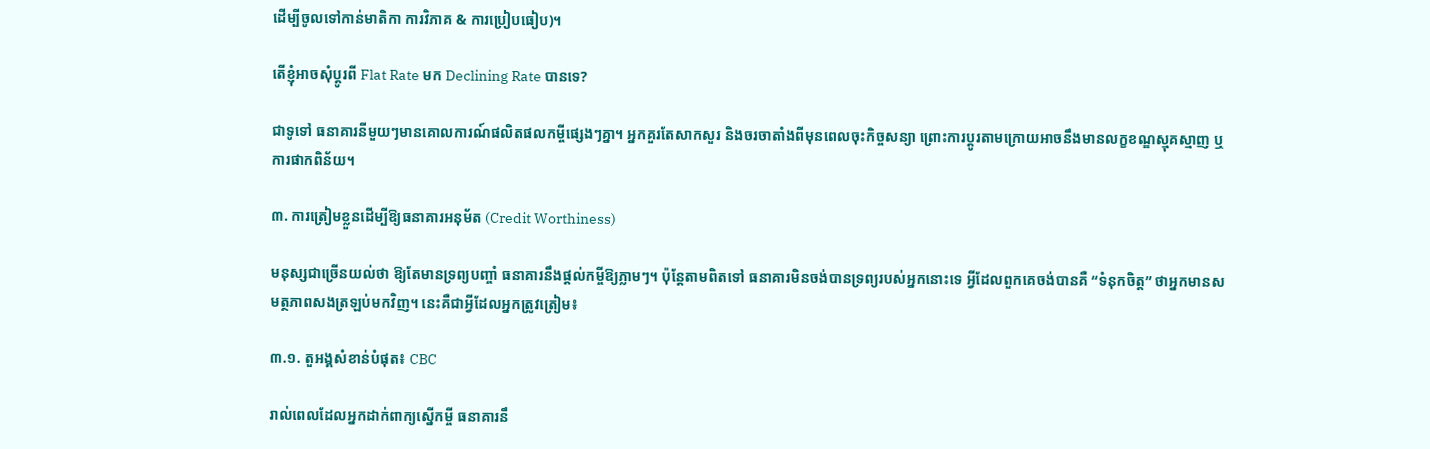ដើម្បីចូលទៅកាន់មាតិកា ការវិភាគ & ការប្រៀបធៀប)។

តើខ្ញុំអាចសុំប្តូរពី Flat Rate មក Declining Rate បានទេ?

ជាទូទៅ ធនាគារនីមួយៗមានគោលការណ៍ផលិតផលកម្ចីផ្សេងៗគ្នា។ អ្នកគួរតែសាកសួរ និងចរចាតាំងពីមុនពេលចុះកិច្ចសន្យា ព្រោះការប្តូរតាមក្រោយអាចនឹងមានលក្ខខណ្ឌស្មុគស្មាញ ឬការផាកពិន័យ។

៣. ការត្រៀមខ្លួនដើម្បីឱ្យធនាគារអនុម័ត (Credit Worthiness)

មនុស្សជាច្រើនយល់ថា ឱ្យតែមានទ្រព្យបញ្ចាំ ធនាគារនឹងផ្តល់កម្ចីឱ្យភ្លាមៗ។ ប៉ុន្តែតាមពិតទៅ ធនាគារមិនចង់បានទ្រព្យរបស់អ្នកនោះទេ អ្វីដែលពួកគេចង់បានគឺ “ទំនុកចិត្ត” ថាអ្នកមានសមត្ថភាពសងត្រឡប់មកវិញ។ នេះគឺជាអ្វីដែលអ្នកត្រូវត្រៀម៖

៣.១. តួអង្គសំខាន់បំផុត៖ CBC

រាល់ពេលដែលអ្នកដាក់ពាក្យស្នើកម្ចី ធនាគារនឹ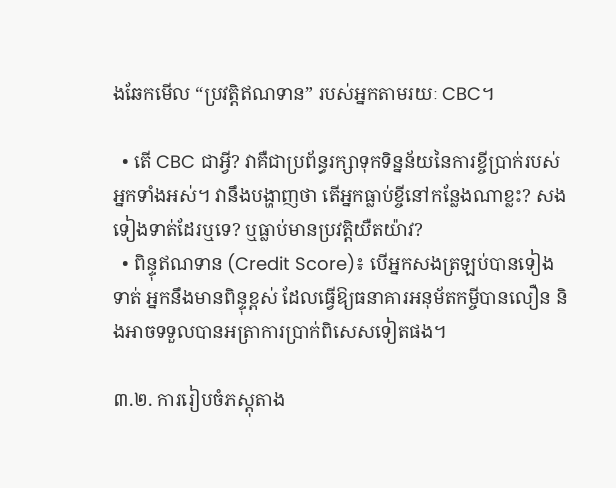ងឆែកមើល “ប្រវត្តិឥណទាន” របស់អ្នកតាមរយៈ CBC។

  • តើ CBC ជាអ្វី? វាគឺជាប្រព័ន្ធរក្សាទុកទិន្នន័យនៃការខ្ចីប្រាក់របស់អ្នកទាំងអស់។ វានឹងបង្ហាញថា តើអ្នកធ្លាប់ខ្ចីនៅកន្លែងណាខ្លះ? សងទៀងទាត់ដែរឬទេ? ឬធ្លាប់មានប្រវត្តិយឺតយ៉ាវ?
  • ពិន្ទុឥណទាន (Credit Score)៖ បើអ្នកសងត្រឡប់បានទៀងទាត់ អ្នកនឹងមានពិន្ទុខ្ពស់ ដែលធ្វើឱ្យធនាគារអនុម័តកម្ចីបានលឿន និងអាចទទួលបានអត្រាការប្រាក់ពិសេសទៀតផង។

៣.២. ការរៀបចំភស្តុតាង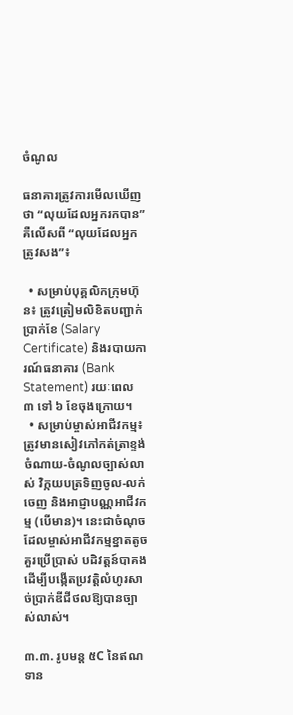ចំណូល

ធនាគារត្រូវការមើលឃើញថា “លុយដែលអ្នករកបាន” គឺលើសពី “លុយដែលអ្នកត្រូវសង”៖

  • សម្រាប់បុគ្គលិកក្រុមហ៊ុន៖ ត្រូវត្រៀមលិខិតបញ្ជាក់ប្រាក់ខែ (Salary Certificate) និងរបាយការណ៍ធនាគារ (Bank Statement) រយៈពេល ៣ ទៅ ៦ ខែចុងក្រោយ។
  • សម្រាប់ម្ចាស់អាជីវកម្ម៖ ត្រូវមានសៀវភៅកត់ត្រាខ្ទង់ចំណាយ-ចំណូលច្បាស់លាស់ វិក្កយបត្រទិញចូល-លក់ចេញ និងអាជ្ញាបណ្ណអាជីវកម្ម (បើមាន)។ នេះជាចំណុចដែលម្ចាស់អាជីវកម្មខ្នាតតូចគួរប្រើប្រាស់ បដិវត្តន៍បាគង ដើម្បីបង្កើតប្រវត្តិលំហូរសាច់ប្រាក់ឌីជីថលឱ្យបានច្បាស់លាស់។

៣.៣. រូបមន្ត ៥C នៃឥណទាន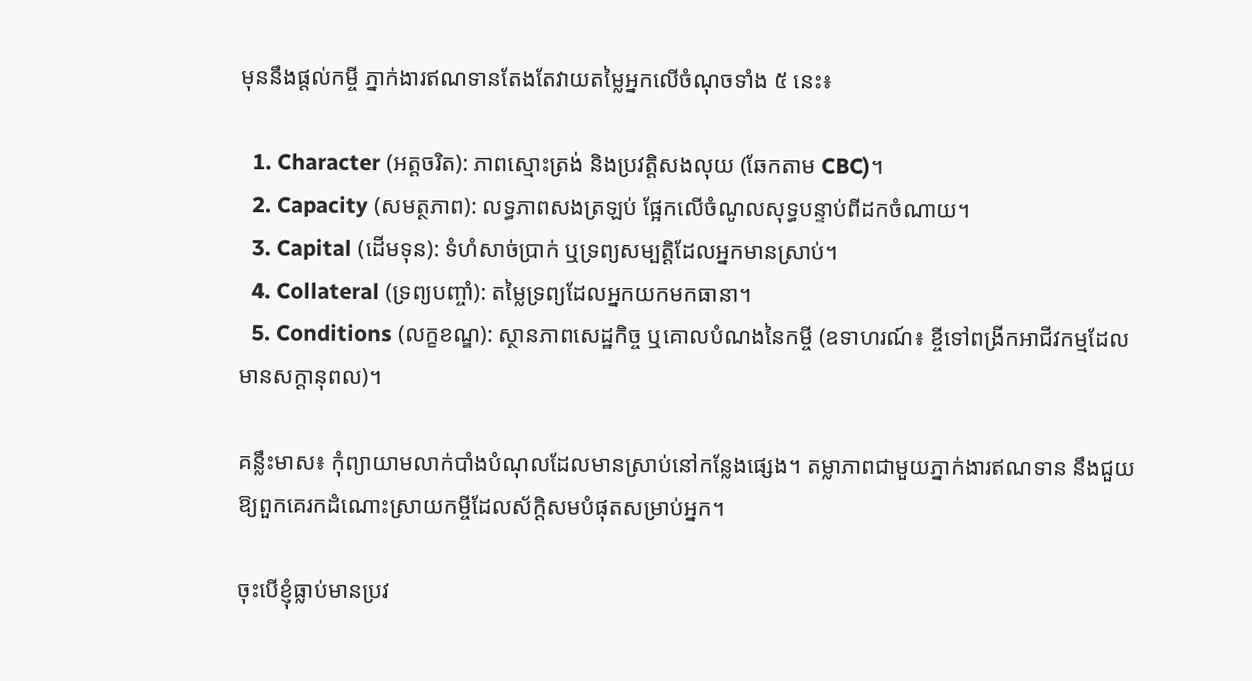មុននឹងផ្តល់កម្ចី ភ្នាក់ងារឥណទានតែងតែវាយតម្លៃអ្នកលើចំណុចទាំង ៥ នេះ៖

  1. Character (អត្តចរិត): ភាពស្មោះត្រង់ និងប្រវត្តិសងលុយ (ឆែកតាម CBC)។
  2. Capacity (សមត្ថភាព): លទ្ធភាពសងត្រឡប់ ផ្អែកលើចំណូលសុទ្ធបន្ទាប់ពីដកចំណាយ។
  3. Capital (ដើមទុន): ទំហំសាច់ប្រាក់ ឬទ្រព្យសម្បត្តិដែលអ្នកមានស្រាប់។
  4. Collateral (ទ្រព្យបញ្ចាំ): តម្លៃទ្រព្យដែលអ្នកយកមកធានា។
  5. Conditions (លក្ខខណ្ឌ): ស្ថានភាពសេដ្ឋកិច្ច ឬគោលបំណងនៃកម្ចី (ឧទាហរណ៍៖ ខ្ចីទៅពង្រីកអាជីវកម្មដែលមានសក្តានុពល)។

គន្លឹះមាស៖ កុំព្យាយាមលាក់បាំងបំណុលដែលមានស្រាប់នៅកន្លែងផ្សេង។ តម្លាភាពជាមួយភ្នាក់ងារឥណទាន នឹងជួយឱ្យពួកគេរកដំណោះស្រាយកម្ចីដែលស័ក្តិសមបំផុតសម្រាប់អ្នក។

ចុះបើខ្ញុំធ្លាប់មានប្រវ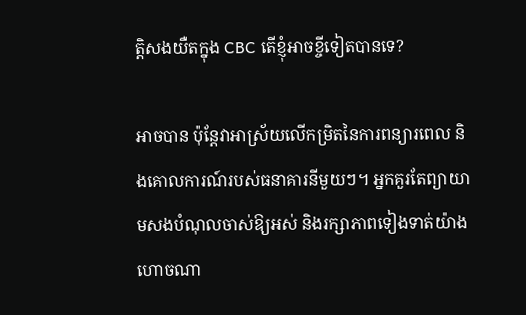ត្តិសងយឺតក្នុង CBC តើខ្ញុំអាចខ្ចីទៀតបានទេ?

អាចបាន ប៉ុន្តែវាអាស្រ័យលើកម្រិតនៃការពន្យារពេល និងគោលការណ៍របស់ធនាគារនីមួយៗ។ អ្នកគួរតែព្យាយាមសងបំណុលចាស់ឱ្យអស់ និងរក្សាភាពទៀងទាត់យ៉ាងហោចណា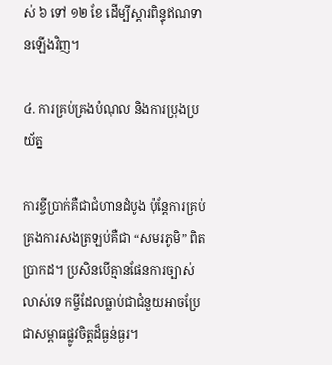ស់ ៦ ទៅ ១២ ខែ ដើម្បីស្តារពិន្ទុឥណទានឡើងវិញ។

៤. ការគ្រប់គ្រងបំណុល និងការប្រុងប្រយ័ត្ន

ការខ្ចីប្រាក់គឺជាជំហានដំបូង ប៉ុន្តែការគ្រប់គ្រងការសងត្រឡប់គឺជា “សមរភូមិ” ពិតប្រាកដ។ ប្រសិនបើគ្មានផែនការច្បាស់លាស់ទេ កម្ចីដែលធ្លាប់ជាជំនួយអាចប្រែជាសម្ពាធផ្លូវចិត្តដ៏ធ្ងន់ធ្ងរ។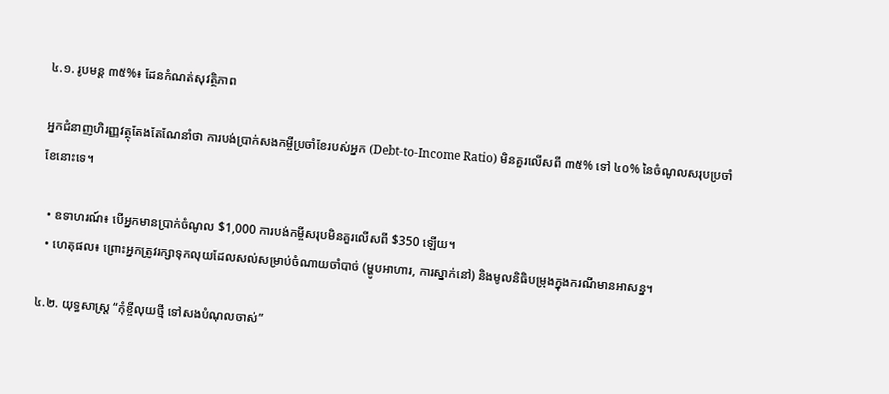៤.១. រូបមន្ត ៣៥%៖ ដែនកំណត់សុវត្ថិភាព

អ្នកជំនាញហិរញ្ញវត្ថុតែងតែណែនាំថា ការបង់ប្រាក់សងកម្ចីប្រចាំខែរបស់អ្នក (Debt-to-Income Ratio) មិនគួរលើសពី ៣៥% ទៅ ៤០% នៃចំណូលសរុបប្រចាំខែនោះទេ។

  • ឧទាហរណ៍៖ បើអ្នកមានប្រាក់ចំណូល $1,000 ការបង់កម្ចីសរុបមិនគួរលើសពី $350 ឡើយ។
  • ហេតុផល៖ ព្រោះអ្នកត្រូវរក្សាទុកលុយដែលសល់សម្រាប់ចំណាយចាំបាច់ (ម្ហូបអាហារ, ការស្នាក់នៅ) និងមូលនិធិបម្រុងក្នុងករណីមានអាសន្ន។

៤.២. យុទ្ធសាស្ត្រ “កុំខ្ចីលុយថ្មី ទៅសងបំណុលចាស់”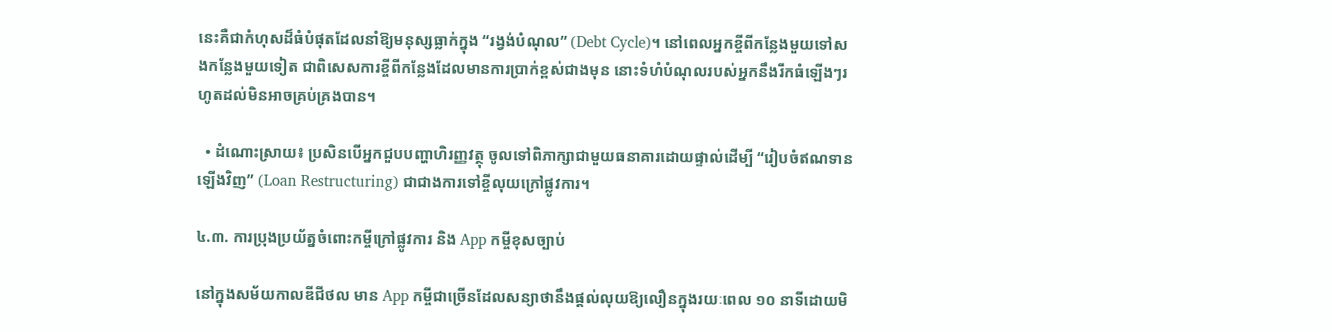នេះគឺជាកំហុសដ៏ធំបំផុតដែលនាំឱ្យមនុស្សធ្លាក់ក្នុង “រង្វង់បំណុល” (Debt Cycle)។ នៅពេលអ្នកខ្ចីពីកន្លែងមួយទៅសងកន្លែងមួយទៀត ជាពិសេសការខ្ចីពីកន្លែងដែលមានការប្រាក់ខ្ពស់ជាងមុន នោះទំហំបំណុលរបស់អ្នកនឹងរីកធំឡើងៗរហូតដល់មិនអាចគ្រប់គ្រងបាន។

  • ដំណោះស្រាយ៖ ប្រសិនបើអ្នកជួបបញ្ហាហិរញ្ញវត្ថុ ចូលទៅពិភាក្សាជាមួយធនាគារដោយផ្ទាល់ដើម្បី “រៀបចំឥណទានឡើងវិញ” (Loan Restructuring) ជាជាងការទៅខ្ចីលុយក្រៅផ្លូវការ។

៤.៣. ការប្រុងប្រយ័ត្នចំពោះកម្ចីក្រៅផ្លូវការ និង App កម្ចីខុសច្បាប់

នៅក្នុងសម័យកាលឌីជីថល មាន App កម្ចីជាច្រើនដែលសន្យាថានឹងផ្តល់លុយឱ្យលឿនក្នុងរយៈពេល ១០ នាទីដោយមិ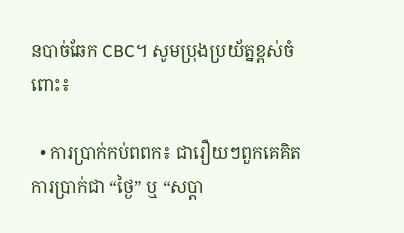នបាច់ឆែក CBC។ សូមប្រុងប្រយ័ត្នខ្ពស់ចំពោះ៖

  • ការប្រាក់កប់ពពក៖ ជារឿយៗពួកគេគិតការប្រាក់ជា “ថ្ងៃ” ឬ “សប្តា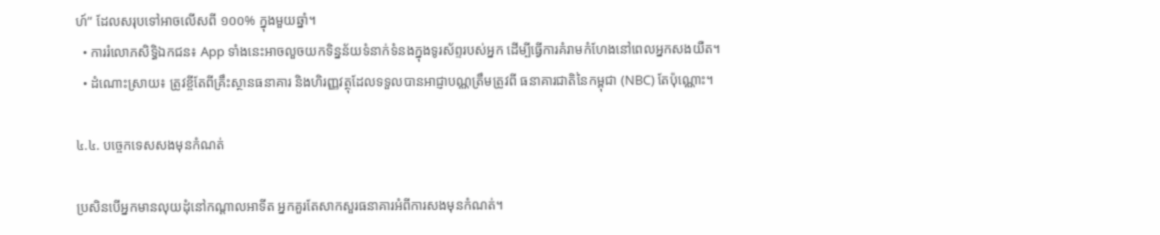ហ៍” ដែលសរុបទៅអាចលើសពី ១០០% ក្នុងមួយឆ្នាំ។
  • ការរំលោភសិទ្ធិឯកជន៖ App ទាំងនេះអាចលួចយកទិន្នន័យទំនាក់ទំនងក្នុងទូរស័ព្ទរបស់អ្នក ដើម្បីធ្វើការគំរាមកំហែងនៅពេលអ្នកសងយឺត។
  • ដំណោះស្រាយ៖ ត្រូវខ្ចីតែពីគ្រឹះស្ថានធនាគារ និងហិរញ្ញវត្ថុដែលទទួលបានអាជ្ញាបណ្ណត្រឹមត្រូវពី ធនាគារជាតិនៃកម្ពុជា (NBC) តែប៉ុណ្ណោះ។

៤.៤. បច្ចេកទេសសងមុនកំណត់

ប្រសិនបើអ្នកមានលុយដុំនៅកណ្តាលអាទីត អ្នកគួរតែសាកសួរធនាគារអំពីការសងមុនកំណត់។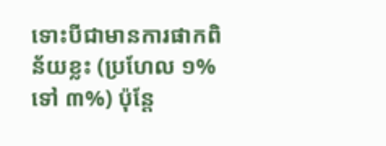ទោះបីជាមានការផាកពិន័យខ្លះ (ប្រហែល ១% ទៅ ៣%) ប៉ុន្តែ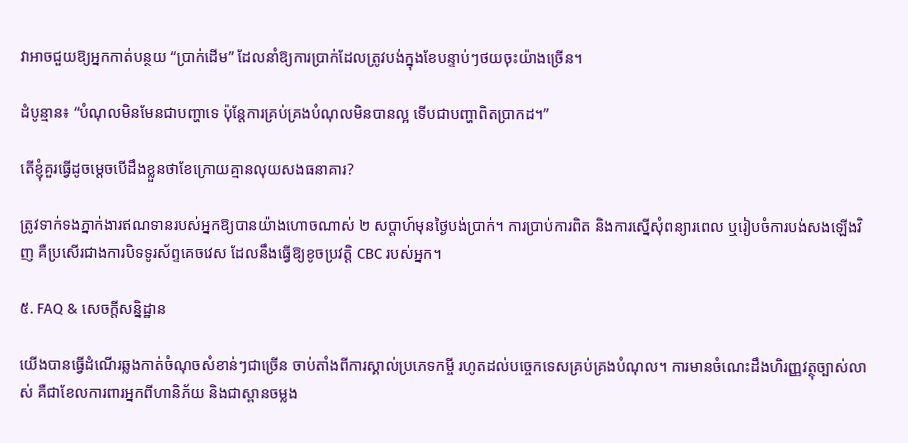វាអាចជួយឱ្យអ្នកកាត់បន្ថយ “ប្រាក់ដើម” ដែលនាំឱ្យការប្រាក់ដែលត្រូវបង់ក្នុងខែបន្ទាប់ៗថយចុះយ៉ាងច្រើន។

ដំបូន្មាន៖ “បំណុលមិនមែនជាបញ្ហាទេ ប៉ុន្តែការគ្រប់គ្រងបំណុលមិនបានល្អ ទើបជាបញ្ហាពិតប្រាកដ។”

តើខ្ញុំគួរធ្វើដូចម្តេចបើដឹងខ្លួនថាខែក្រោយគ្មានលុយសងធនាគារ?

ត្រូវទាក់ទងភ្នាក់ងារឥណទានរបស់អ្នកឱ្យបានយ៉ាងហោចណាស់ ២ សប្តាហ៍មុនថ្ងៃបង់ប្រាក់។ ការប្រាប់ការពិត និងការស្នើសុំពន្យារពេល ឬរៀបចំការបង់សងឡើងវិញ គឺប្រសើរជាងការបិទទូរស័ព្ទគេចវេស ដែលនឹងធ្វើឱ្យខូចប្រវត្តិ CBC របស់អ្នក។

៥. FAQ & សេចក្តីសន្និដ្ឋាន

យើងបានធ្វើដំណើរឆ្លងកាត់ចំណុចសំខាន់ៗជាច្រើន ចាប់តាំងពីការស្គាល់ប្រភេទកម្ចី រហូតដល់បច្ចេកទេសគ្រប់គ្រងបំណុល។ ការមានចំណេះដឹងហិរញ្ញវត្ថុច្បាស់លាស់ គឺជាខែលការពារអ្នកពីហានិភ័យ និងជាស្ពានចម្លង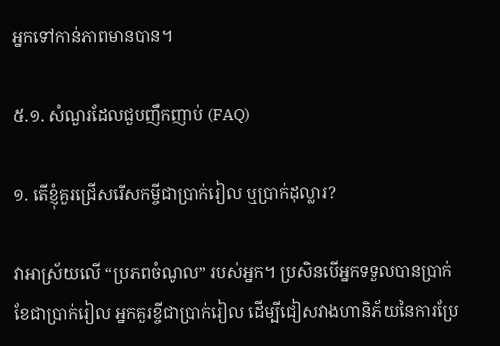អ្នកទៅកាន់ភាពមានបាន។

៥.១. សំណួរដែលជួបញឹកញាប់ (FAQ)

១. តើខ្ញុំគួរជ្រើសរើសកម្ចីជាប្រាក់រៀល ឬប្រាក់ដុល្លារ?

វាអាស្រ័យលើ “ប្រភពចំណូល” របស់អ្នក។ ប្រសិនបើអ្នកទទួលបានប្រាក់ខែជាប្រាក់រៀល អ្នកគួរខ្ចីជាប្រាក់រៀល ដើម្បីជៀសវាងហានិភ័យនៃការប្រែ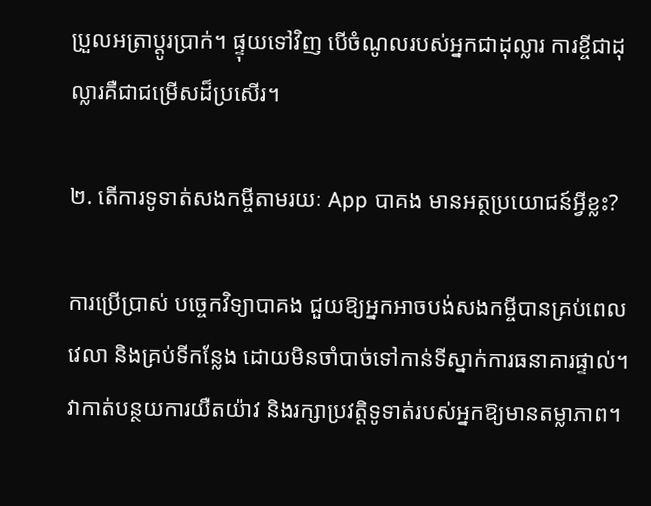ប្រួលអត្រាប្តូរប្រាក់។ ផ្ទុយទៅវិញ បើចំណូលរបស់អ្នកជាដុល្លារ ការខ្ចីជាដុល្លារគឺជាជម្រើសដ៏ប្រសើរ។

២. តើការទូទាត់សងកម្ចីតាមរយៈ App បាគង មានអត្ថប្រយោជន៍អ្វីខ្លះ?

ការប្រើប្រាស់ បច្ចេកវិទ្យាបាគង ជួយឱ្យអ្នកអាចបង់សងកម្ចីបានគ្រប់ពេលវេលា និងគ្រប់ទីកន្លែង ដោយមិនចាំបាច់ទៅកាន់ទីស្នាក់ការធនាគារផ្ទាល់។ វាកាត់បន្ថយការយឺតយ៉ាវ និងរក្សាប្រវត្តិទូទាត់របស់អ្នកឱ្យមានតម្លាភាព។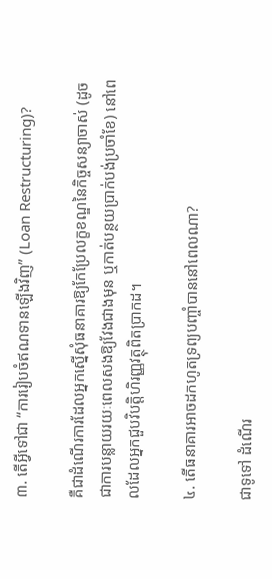៣. តើអ្វីទៅជា “ការរៀបចំឥណទានឡើងវិញ” (Loan Restructuring)?

គឺជាដំណើរការដែលអ្នកស្នើសុំធនាគារឱ្យកែប្រែលក្ខខណ្ឌនៃកិច្ចសន្យាចាស់ (ដូចជាការបន្លាយរយៈពេលសងឱ្យវែងជាងមុន ឬកាត់បន្ថយប្រាក់បង់ប្រចាំខែ) នៅពេលដែលអ្នកជួបវិបត្តិហិរញ្ញវត្ថុពិតប្រាកដ។

៤. តើធនាគារអាចដកហូតទ្រព្យបញ្ចាំបាននៅពេលណា?

ជាទូទៅ ដំណើរ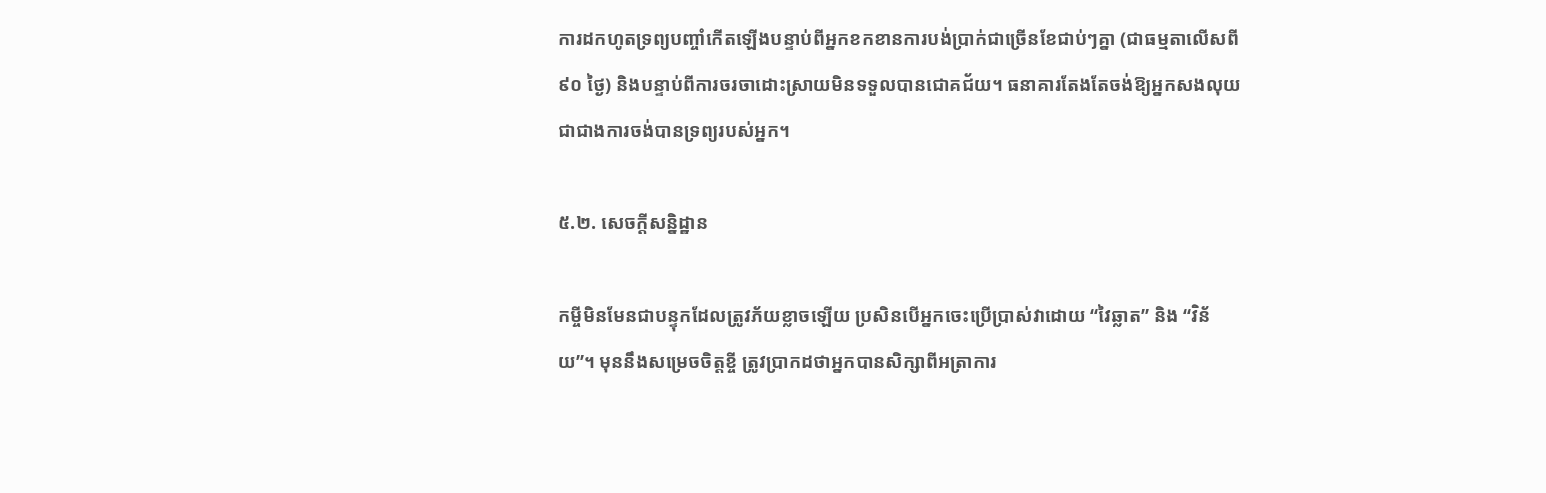ការដកហូតទ្រព្យបញ្ចាំកើតឡើងបន្ទាប់ពីអ្នកខកខានការបង់ប្រាក់ជាច្រើនខែជាប់ៗគ្នា (ជាធម្មតាលើសពី ៩០ ថ្ងៃ) និងបន្ទាប់ពីការចរចាដោះស្រាយមិនទទួលបានជោគជ័យ។ ធនាគារតែងតែចង់ឱ្យអ្នកសងលុយជាជាងការចង់បានទ្រព្យរបស់អ្នក។

៥.២. សេចក្តីសន្និដ្ឋាន

កម្ចីមិនមែនជាបន្ទុកដែលត្រូវភ័យខ្លាចឡើយ ប្រសិនបើអ្នកចេះប្រើប្រាស់វាដោយ “វៃឆ្លាត” និង “វិន័យ”។ មុននឹងសម្រេចចិត្តខ្ចី ត្រូវប្រាកដថាអ្នកបានសិក្សាពីអត្រាការ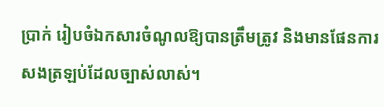ប្រាក់ រៀបចំឯកសារចំណូលឱ្យបានត្រឹមត្រូវ និងមានផែនការសងត្រឡប់ដែលច្បាស់លាស់។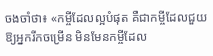ចងចាំថា៖ «កម្ចីដែលល្អបំផុត គឺជាកម្ចីដែលជួយឱ្យអ្នករីកចម្រើន មិនមែនកម្ចីដែល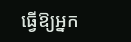ធ្វើឱ្យអ្នក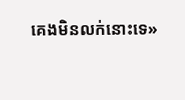គេងមិនលក់នោះទេ»